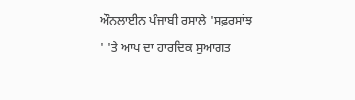ਔਨਲਾਈਨ ਪੰਜਾਬੀ ਰਸਾਲੇ 'ਸਫ਼ਰਸਾਂਝ ' 'ਤੇ ਆਪ ਦਾ ਹਾਰਦਿਕ ਸੁਆਗਤ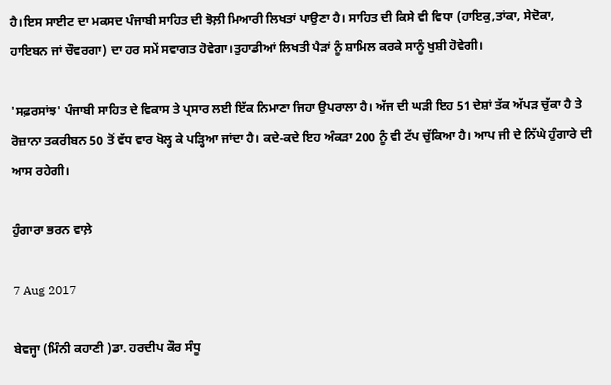ਹੈ।ਇਸ ਸਾਈਟ ਦਾ ਮਕਸਦ ਪੰਜਾਬੀ ਸਾਹਿਤ ਦੀ ਝੋਲ਼ੀ ਮਿਆਰੀ ਲਿਖਤਾਂ ਪਾਉਣਾ ਹੈ। ਸਾਹਿਤ ਦੀ ਕਿਸੇ ਵੀ ਵਿਧਾ (ਹਾਇਕੁ,ਤਾਂਕਾ, ਸੇਦੋਕਾ, ਹਾਇਬਨ ਜਾਂ ਚੌਵਰਗਾ) ਦਾ ਹਰ ਸਮੇਂ ਸਵਾਗਤ ਹੋਵੇਗਾ।ਤੁਹਾਡੀਆਂ ਲਿਖਤੀ ਪੈੜਾਂ ਨੂੰ ਸ਼ਾਮਿਲ ਕਰਕੇ ਸਾਨੂੰ ਖੁਸ਼ੀ ਹੋਵੇਗੀ।

'ਸਫ਼ਰਸਾਂਝ' ਪੰਜਾਬੀ ਸਾਹਿਤ ਦੇ ਵਿਕਾਸ ਤੇ ਪ੍ਰਸਾਰ ਲਈ ਇੱਕ ਨਿਮਾਣਾ ਜਿਹਾ ਉਪਰਾਲਾ ਹੈ। ਅੱਜ ਦੀ ਘੜੀ ਇਹ 51 ਦੇਸ਼ਾਂ ਤੱਕ ਅੱਪੜ ਚੁੱਕਾ ਹੈ ਤੇ ਰੋਜ਼ਾਨਾ ਤਕਰੀਬਨ 50 ਤੋਂ ਵੱਧ ਵਾਰ ਖੋਲ੍ਹ ਕੇ ਪੜ੍ਹਿਆ ਜਾਂਦਾ ਹੈ। ਕਦੇ-ਕਦੇ ਇਹ ਅੰਕੜਾ 200 ਨੂੰ ਵੀ ਟੱਪ ਚੁੱਕਿਆ ਹੈ। ਆਪ ਜੀ ਦੇ ਨਿੱਘੇ ਹੁੰਗਾਰੇ ਦੀ ਆਸ ਰਹੇਗੀ।

ਹੁੰਗਾਰਾ ਭਰਨ ਵਾਲ਼ੇ

7 Aug 2017

ਬੇਵਜ੍ਹਾ (ਮਿੰਨੀ ਕਹਾਣੀ )ਡਾ. ਹਰਦੀਪ ਕੌਰ ਸੰਧੂ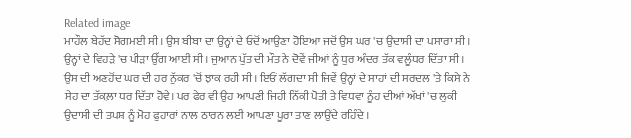Related image
ਮਾਹੌਲ ਬੇਹੱਦ ਸੋਗਮਈ ਸੀ। ਉਸ ਬੀਬਾ ਦਾ ਉਨ੍ਹਾਂ ਦੇ ਓਦੋਂ ਆਉਣਾ ਹੋਇਆ ਜਦੋਂ ਉਸ ਘਰ 'ਚ ਉਦਾਸੀ ਦਾ ਪਸਾਰਾ ਸੀ। ਉਨ੍ਹਾਂ ਦੇ ਵਿਹੜੇ 'ਚ ਪੀੜਾ ਉੱਗ ਆਈ ਸੀ। ਜੁਆਨ ਪੁੱਤ ਦੀ ਮੌਤ ਨੇ ਦੋਵੇਂ ਜੀਆਂ ਨੂੰ ਧੁਰ ਅੰਦਰ ਤੱਕ ਵਲੂੰਧਰ ਦਿੱਤਾ ਸੀ। ਉਸ ਦੀ ਅਣਹੋਂਦ ਘਰ ਦੀ ਹਰ ਨੁੱਕਰ 'ਚੋਂ ਝਾਕ ਰਹੀ ਸੀ। ਇਓਂ ਲੱਗਦਾ ਸੀ ਜਿਵੇਂ ਉਨ੍ਹਾਂ ਦੇ ਸਾਹਾਂ ਦੀ ਸਰਦਲ 'ਤੇ ਕਿਸੇ ਨੇ ਸੇਹ ਦਾ ਤੱਕਲ਼ਾ ਧਰ ਦਿੱਤਾ ਹੋਵੇ। ਪਰ ਫੇਰ ਵੀ ਉਹ ਆਪਣੀ ਜਿਹੀ ਨਿੱਕੀ ਪੋਤੀ ਤੇ ਵਿਧਵਾ ਨੂੰਹ ਦੀਆਂ ਅੱਖਾਂ 'ਚ ਲੁਕੀ ਉਦਾਸੀ ਦੀ ਤਪਸ਼ ਨੂੰ ਮੋਹ ਫੁਹਾਰਾਂ ਨਾਲ ਠਾਰਨ ਲਈ ਆਪਣਾ ਪੂਰਾ ਤਾਣ ਲਾਉਂਦੇ ਰਹਿੰਦੇ ।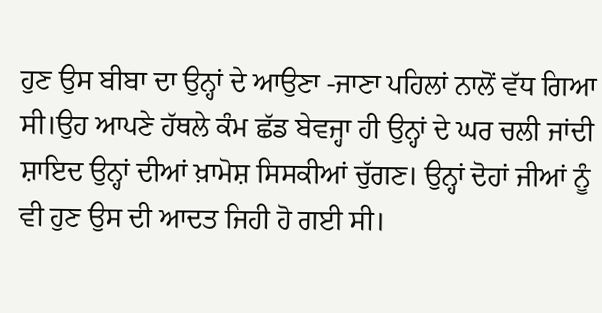ਹੁਣ ਉਸ ਬੀਬਾ ਦਾ ਉਨ੍ਹਾਂ ਦੇ ਆਉਣਾ -ਜਾਣਾ ਪਹਿਲਾਂ ਨਾਲੋਂ ਵੱਧ ਗਿਆ ਸੀ।ਉਹ ਆਪਣੇ ਹੱਥਲੇ ਕੰਮ ਛੱਡ ਬੇਵਜ੍ਹਾ ਹੀ ਉਨ੍ਹਾਂ ਦੇ ਘਰ ਚਲੀ ਜਾਂਦੀ ਸ਼ਾਇਦ ਉਨ੍ਹਾਂ ਦੀਆਂ ਖ਼ਾਮੋਸ਼ ਸਿਸਕੀਆਂ ਚੁੱਗਣ। ਉਨ੍ਹਾਂ ਦੋਹਾਂ ਜੀਆਂ ਨੂੰ ਵੀ ਹੁਣ ਉਸ ਦੀ ਆਦਤ ਜਿਹੀ ਹੋ ਗਈ ਸੀ।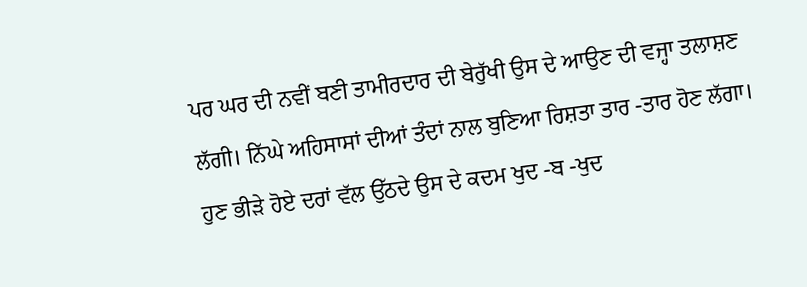ਪਰ ਘਰ ਦੀ ਨਵੀਂ ਬਣੀ ਤਾਮੀਰਦਾਰ ਦੀ ਬੇਰੁੱਖੀ ਉਸ ਦੇ ਆਉਣ ਦੀ ਵਜ੍ਹਾ ਤਲਾਸ਼ਣ ਲੱਗੀ। ਨਿੱਘੇ ਅਹਿਸਾਸਾਂ ਦੀਆਂ ਤੰਦਾਂ ਨਾਲ ਬੁਣਿਆ ਰਿਸ਼ਤਾ ਤਾਰ -ਤਾਰ ਹੋਣ ਲੱਗਾ। ਹੁਣ ਭੀੜੇ ਹੋਏ ਦਰਾਂ ਵੱਲ ਉੱਠਦੇ ਉਸ ਦੇ ਕਦਮ ਖੁਦ -ਬ -ਖੁਦ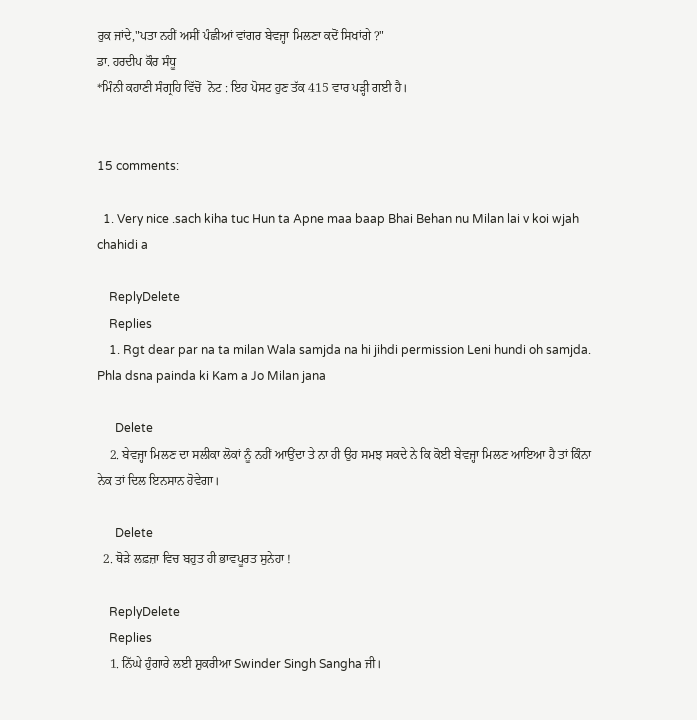ਰੁਕ ਜਾਂਦੇ,"ਪਤਾ ਨਹੀਂ ਅਸੀਂ ਪੰਛੀਆਂ ਵਾਂਗਰ ਬੇਵਜ੍ਹਾ ਮਿਲਣਾ ਕਦੋਂ ਸਿਖਾਂਗੇ ?"
ਡਾ. ਹਰਦੀਪ ਕੌਰ ਸੰਧੂ
*ਮਿੰਨੀ ਕਹਾਣੀ ਸੰਗ੍ਰਹਿ ਵਿੱਚੋਂ  ਨੋਟ : ਇਹ ਪੋਸਟ ਹੁਣ ਤੱਕ 415 ਵਾਰ ਪੜ੍ਹੀ ਗਈ ਹੈ।


15 comments:

  1. Very nice .sach kiha tuc Hun ta Apne maa baap Bhai Behan nu Milan lai v koi wjah chahidi a

    ReplyDelete
    Replies
    1. Rgt dear par na ta milan Wala samjda na hi jihdi permission Leni hundi oh samjda. Phla dsna painda ki Kam a Jo Milan jana

      Delete
    2. ਬੇਵਜ੍ਹਾ ਮਿਲਣ ਦਾ ਸਲੀਕਾ ਲੋਕਾਂ ਨੂੰ ਨਹੀਂ ਆਉਂਦਾ ਤੇ ਨਾ ਹੀ ਉਹ ਸਮਝ ਸਕਦੇ ਨੇ ਕਿ ਕੋਈ ਬੇਵਜ੍ਹਾ ਮਿਲਣ ਆਇਆ ਹੈ ਤਾਂ ਕਿੰਨਾ ਨੇਕ ਤਾਂ ਦਿਲ ਇਨਸਾਨ ਹੋਵੇਗਾ।

      Delete
  2. ਥੋੜੇ ਲਫ਼ਜ਼ਾ ਵਿਚ ਬਹੁਤ ਹੀ ਭਾਵਪੂਰਤ ਸੁਨੇਹਾ !

    ReplyDelete
    Replies
    1. ਨਿੱਘੇ ਹੁੰਗਾਰੇ ਲਈ ਸ਼ੁਕਰੀਆ Swinder Singh Sangha ਜੀ।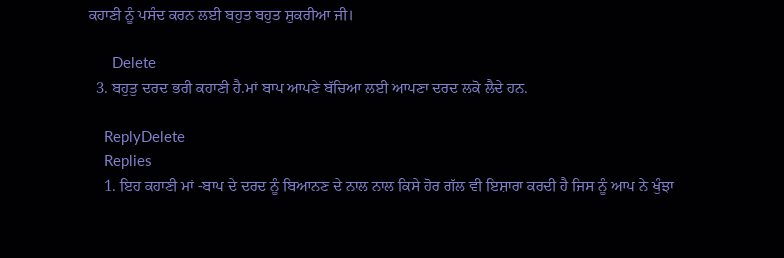ਕਹਾਣੀ ਨੂੰ ਪਸੰਦ ਕਰਨ ਲਈ ਬਹੁਤ ਬਹੁਤ ਸ਼ੁਕਰੀਆ ਜੀ।

      Delete
  3. ਬਹੁਤੁ ਦਰਦ ਭਰੀ ਕਹਾਣੀ ਹੈ.ਮਾਂ ਬਾਪ ਆਪਣੇ ਬੱਚਿਆ ਲਈ ਆਪਣਾ ਦਰਦ ਲਕੋ ਲੈਦੇ ਹਨ.

    ReplyDelete
    Replies
    1. ਇਹ ਕਹਾਣੀ ਮਾਂ -ਬਾਪ ਦੇ ਦਰਦ ਨੂੰ ਬਿਆਨਣ ਦੇ ਨਾਲ ਨਾਲ ਕਿਸੇ ਹੋਰ ਗੱਲ ਵੀ ਇਸ਼ਾਰਾ ਕਰਦੀ ਹੈ ਜਿਸ ਨੂੰ ਆਪ ਨੇ ਖੁੰਝਾ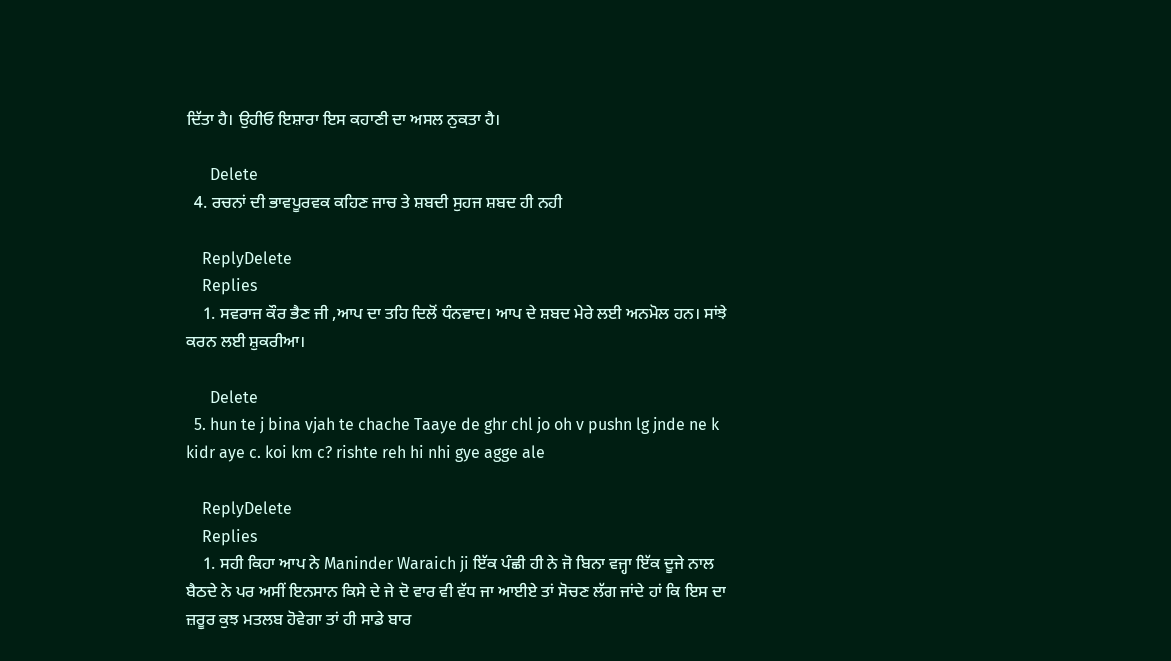ਦਿੱਤਾ ਹੈ। ਉਹੀਓ ਇਸ਼ਾਰਾ ਇਸ ਕਹਾਣੀ ਦਾ ਅਸਲ ਨੁਕਤਾ ਹੈ।

      Delete
  4. ਰਚਨਾਂ ਦੀ ਭਾਵਪੂਰਵਕ ਕਹਿਣ ਜਾਚ ਤੇ ਸ਼ਬਦੀ ਸੁਹਜ ਸ਼ਬਦ ਹੀ ਨਹੀ

    ReplyDelete
    Replies
    1. ਸਵਰਾਜ ਕੌਰ ਭੈਣ ਜੀ ,ਆਪ ਦਾ ਤਹਿ ਦਿਲੋਂ ਧੰਨਵਾਦ। ਆਪ ਦੇ ਸ਼ਬਦ ਮੇਰੇ ਲਈ ਅਨਮੋਲ ਹਨ। ਸਾਂਝੇ ਕਰਨ ਲਈ ਸ਼ੁਕਰੀਆ।

      Delete
  5. hun te j bina vjah te chache Taaye de ghr chl jo oh v pushn lg jnde ne k kidr aye c. koi km c? rishte reh hi nhi gye agge ale

    ReplyDelete
    Replies
    1. ਸਹੀ ਕਿਹਾ ਆਪ ਨੇ Maninder Waraich ji ਇੱਕ ਪੰਛੀ ਹੀ ਨੇ ਜੋ ਬਿਨਾ ਵਜ੍ਹਾ ਇੱਕ ਦੂਜੇ ਨਾਲ ਬੈਠਦੇ ਨੇ ਪਰ ਅਸੀਂ ਇਨਸਾਨ ਕਿਸੇ ਦੇ ਜੇ ਦੋ ਵਾਰ ਵੀ ਵੱਧ ਜਾ ਆਈਏ ਤਾਂ ਸੋਚਣ ਲੱਗ ਜਾਂਦੇ ਹਾਂ ਕਿ ਇਸ ਦਾ ਜ਼ਰੂਰ ਕੁਝ ਮਤਲਬ ਹੋਵੇਗਾ ਤਾਂ ਹੀ ਸਾਡੇ ਬਾਰ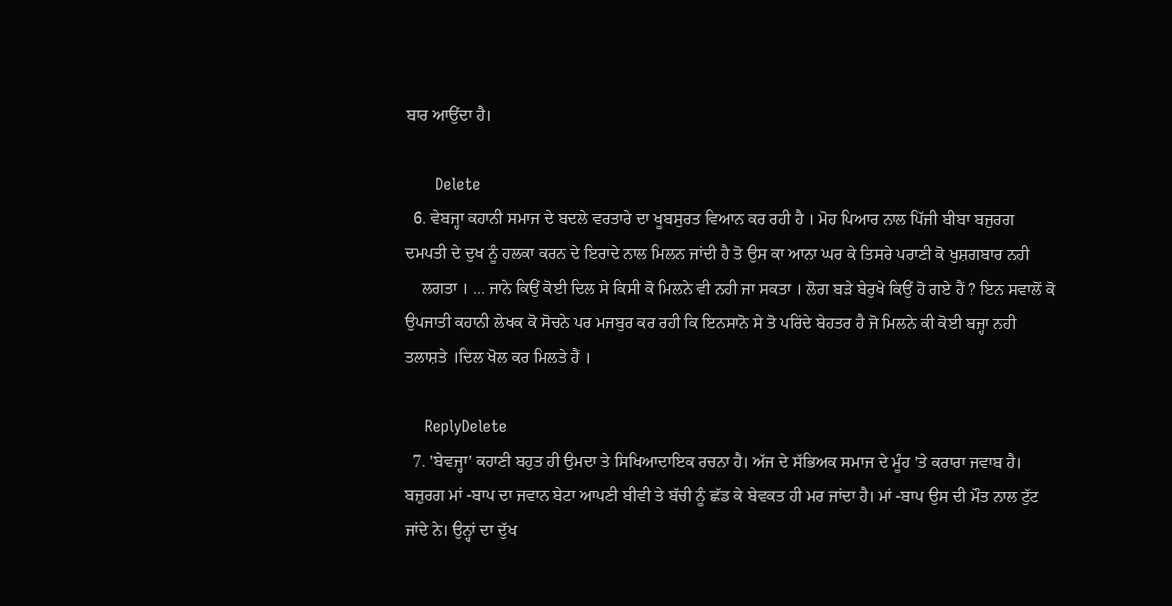ਬਾਰ ਆਉਂਦਾ ਹੈ।

      Delete
  6. ਵੇਬਜ੍ਹਾ ਕਹਾਨੀ ਸਮਾਜ ਦੇ ਬਦਲੇ ਵਰਤਾਰੇ ਦਾ ਖੂਬਸੁਰਤ ਵਿਆਨ ਕਰ ਰਹੀ ਹੈ । ਮੋਹ ਪਿਆਰ ਨਾਲ ਪਿੱਜੀ ਬੀਬਾ ਬਜੁਰਗ ਦਮਪਤੀ ਦੇ ਦੁਖ ਨੂੰ ਹਲਕਾ ਕਰਨ ਦੇ ਇਰਾਦੇ ਨਾਲ ਮਿਲਨ ਜਾਂਦੀ ਹੈ ਤੋ ਉਸ ਕਾ ਆਨਾ ਘਰ ਕੇ ਤਿਸਰੇ ਪਰਾਣੀ ਕੋ ਖੁਸ਼ਗਬਾਰ ਨਹੀ
    ਲਗਤਾ । ... ਜਾਨੇ ਕਿਉਂ ਕੋਈ ਦਿਲ ਸੇ ਕਿਸੀ ਕੋ ਮਿਲਨੇ ਵੀ ਨਹੀ ਜਾ ਸਕਤਾ । ਲੋਗ ਬੜੇ ਬੇਰੁਖੇ ਕਿਉਂ ਹੋ ਗਏ ਹੈਂ ? ਇਨ ਸਵਾਲੋਂ ਕੋ ਉਪਜਾਤੀ ਕਹਾਨੀ ਲੇਖਕ ਕੋ ਸੋਚਨੇ ਪਰ ਮਜਬੁਰ ਕਰ ਰਹੀ ਕਿ ਇਨਸਾਨੋ ਸੇ ਤੋ ਪਰਿਂਦੇ ਬੇਹਤਰ ਹੈ ਜੋ ਮਿਲਨੇ ਕੀ ਕੋਈ ਬਜ੍ਹਾ ਨਹੀ ਤਲਾਸ਼ਤੇ ।ਦਿਲ ਖੋਲ ਕਰ ਮਿਲਤੇ ਹੈਂ ।

    ReplyDelete
  7. 'ਬੇਵਜ੍ਹਾ' ਕਹਾਣੀ ਬਹੁਤ ਹੀ ਉਮਦਾ ਤੇ ਸਿਖਿਆਦਾਇਕ ਰਚਨਾ ਹੈ। ਅੱਜ ਦੇ ਸੱਭਿਅਕ ਸਮਾਜ ਦੇ ਮੂੰਹ 'ਤੇ ਕਰਾਰਾ ਜਵਾਬ ਹੈ। ਬਜ਼ੁਰਗ ਮਾਂ -ਬਾਪ ਦਾ ਜਵਾਨ ਬੇਟਾ ਆਪਣੀ ਬੀਵੀ ਤੇ ਬੱਚੀ ਨੂੰ ਛੱਡ ਕੇ ਬੇਵਕਤ ਹੀ ਮਰ ਜਾਂਦਾ ਹੈ। ਮਾਂ -ਬਾਪ ਉਸ ਦੀ ਮੌਤ ਨਾਲ ਟੁੱਟ ਜਾਂਦੇ ਨੇ। ਉਨ੍ਹਾਂ ਦਾ ਦੁੱਖ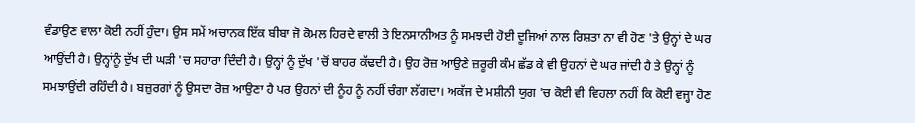ਵੰਡਾਉਣ ਵਾਲਾ ਕੋਈ ਨਹੀਂ ਹੁੰਦਾ। ਉਸ ਸਮੇਂ ਅਚਾਨਕ ਇੱਕ ਬੀਬਾ ਜੋ ਕੋਮਲ ਹਿਰਦੇ ਵਾਲੀ ਤੇ ਇਨਸਾਨੀਅਤ ਨੂੰ ਸਮਝਦੀ ਹੋਈ ਦੂਜਿਆਂ ਨਾਲ ਰਿਸ਼ਤਾ ਨਾ ਵੀ ਹੋਣ 'ਤੇ ਉਨ੍ਹਾਂ ਦੇ ਘਰ ਆਉਂਦੀ ਹੈ। ਉਨ੍ਹਾਂਨੂੰ ਦੁੱਖ ਦੀ ਘੜੀ 'ਚ ਸਹਾਰਾ ਦਿੰਦੀ ਹੈ। ਉਨ੍ਹਾਂ ਨੂੰ ਦੁੱਖ 'ਚੋਂ ਬਾਹਰ ਕੱਢਦੀ ਹੈ। ਉਹ ਰੋਜ਼ ਆਉਣੇ ਜ਼ਰੂਰੀ ਕੰਮ ਛੱਡ ਕੇ ਵੀ ਉਹਨਾਂ ਦੇ ਘਰ ਜਾਂਦੀ ਹੈ ਤੇ ਉਨ੍ਹਾਂ ਨੂੰ ਸਮਝਾਉਂਦੀ ਰਹਿੰਦੀ ਹੈ। ਬਜ਼ੁਰਗਾਂ ਨੂੰ ਉਸਦਾ ਰੋਜ਼ ਆਉਣਾ ਹੈ ਪਰ ਉਹਨਾਂ ਦੀ ਨੂੰਹ ਨੂੰ ਨਹੀਂ ਚੰਗਾ ਲੱਗਦਾ। ਅਕੱਜ ਦੇ ਮਸ਼ੀਨੀ ਯੁਗ 'ਚ ਕੋਈ ਵੀ ਵਿਹਲਾ ਨਹੀਂ ਕਿ ਕੋਈ ਵਜ੍ਹਾ ਹੋਣ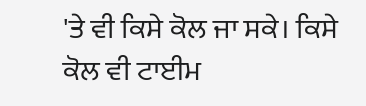'ਤੇ ਵੀ ਕਿਸੇ ਕੋਲ ਜਾ ਸਕੇ। ਕਿਸੇ ਕੋਲ ਵੀ ਟਾਈਮ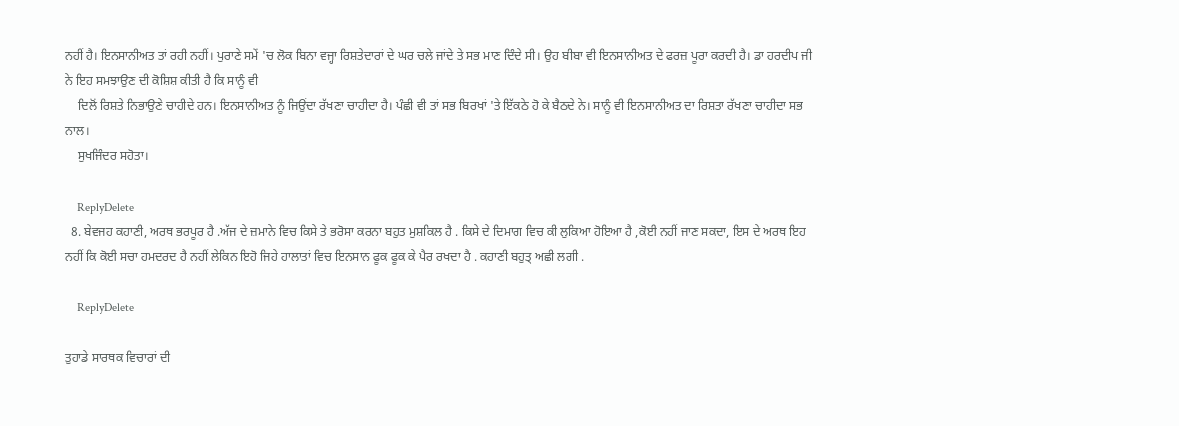ਨਹੀਂ ਹੈ। ਇਨਸਾਨੀਅਤ ਤਾਂ ਰਹੀ ਨਹੀਂ। ਪੁਰਾਣੇ ਸਮੇਂ 'ਚ ਲੋਕ ਬਿਨਾ ਵਜ੍ਹਾ ਰਿਸ਼ਤੇਦਾਰਾਂ ਦੇ ਘਰ ਚਲੇ ਜਾਂਦੇ ਤੇ ਸਭ ਮਾਣ ਦਿੰਦੇ ਸੀ। ਉਹ ਬੀਬਾ ਵੀ ਇਨਸਾਨੀਅਤ ਦੇ ਫਰਜ਼ ਪੂਰਾ ਕਰਦੀ ਹੈ। ਡਾ ਹਰਦੀਪ ਜੀ ਨੇ ਇਹ ਸਮਝਾਉਣ ਦੀ ਕੋਸ਼ਿਸ਼ ਕੀਤੀ ਹੈ ਕਿ ਸਾਨੂੰ ਵੀ
    ਦਿਲੋਂ ਰਿਸ਼ਤੇ ਨਿਭਾਉਣੇ ਚਾਹੀਦੇ ਹਨ। ਇਨਸਾਨੀਅਤ ਨੂੰ ਜਿਉਂਦਾ ਰੱਖਣਾ ਚਾਹੀਦਾ ਹੈ। ਪੰਛੀ ਵੀ ਤਾਂ ਸਭ ਬਿਰਖਾਂ 'ਤੇ ਇੱਕਠੇ ਹੋ ਕੇ ਬੈਠਦੇ ਨੇ। ਸਾਨੂੰ ਵੀ ਇਨਸਾਨੀਅਤ ਦਾ ਰਿਸ਼ਤਾ ਰੱਖਣਾ ਚਾਹੀਦਾ ਸਭ ਨਾਲ।
    ਸੁਖਜਿੰਦਰ ਸਹੋਤਾ।

    ReplyDelete
  8. ਬੇਵਜਹ ਕਹਾਣੀ, ਅਰਥ ਭਰਪੂਰ ਹੈ .ਅੱਜ ਦੇ ਜ਼ਮਾਨੇ ਵਿਚ ਕਿਸੇ ਤੇ ਭਰੋਸਾ ਕਰਨਾ ਬਹੁਤ ਮੁਸ਼ਕਿਲ ਹੈ . ਕਿਸੇ ਦੇ ਦਿਮਾਗ ਵਿਚ ਕੀ ਲੁਕਿਆ ਹੋਇਆ ਹੈ ,ਕੋਈ ਨਹੀਂ ਜਾਣ ਸਕਦਾ, ਇਸ ਦੇ ਅਰਥ ਇਹ ਨਹੀਂ ਕਿ ਕੋਈ ਸਚਾ ਹਮਦਰਦ ਹੈ ਨਹੀਂ ਲੇਕਿਨ ਇਹੋ ਜਿਹੇ ਹਾਲਾਤਾਂ ਵਿਚ ਇਨਸਾਨ ਫੂਕ ਫੂਕ ਕੇ ਪੈਰ ਰਖਦਾ ਹੈ . ਕਹਾਣੀ ਬਹੁਤ੍ ਅਛੀ ਲਗੀ .

    ReplyDelete

ਤੁਹਾਡੇ ਸਾਰਥਕ ਵਿਚਾਰਾਂ ਦੀ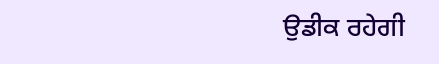ਉਡੀਕ ਰਹੇਗੀ